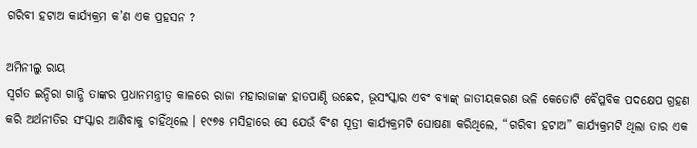ଗରିବୀ ହଟାଅ କାର୍ଯ୍ୟକ୍ରମ କ’ଣ ଏକ ପ୍ରହସନ ?

ଅମିନୀଲୁ ରାୟ
ସ୍ୱର୍ଗତ ଇନ୍ଦିରା ଗାନ୍ଧି ତାଙ୍କର ପ୍ରଧାନମନ୍ତ୍ରୀତ୍ୱ କାଳରେ ରାଜା ମହାରାଜାଙ୍କ ହାତପାଣ୍ଠି ଉଛେଦ, ଭୂସଂସ୍କାର ଏବଂ ବ୍ୟାଙ୍କ୍ ଜାତୀୟକରଣ ଭଳି କେତୋଟି ବୈପ୍ଳବିକ ପଦକ୍ଷେପ ଗ୍ରହଣ କରି ଅର୍ଥନୀତିର ସଂସ୍କାର ଆଣିବାକୁ ଚାହିଁଥିଲେ । ୧୯୭୫ ମସିହାରେ ସେ ଯେଉଁ ବିଂଶ ସୂତ୍ରୀ କାର୍ଯ୍ୟକ୍ରମଟି ଘୋଷଣା କରିଥିଲେ, “ଗରିବୀ ହଟାଅ” କାର୍ଯ୍ୟକ୍ରମଟି ଥିଲା ତାର ଏକ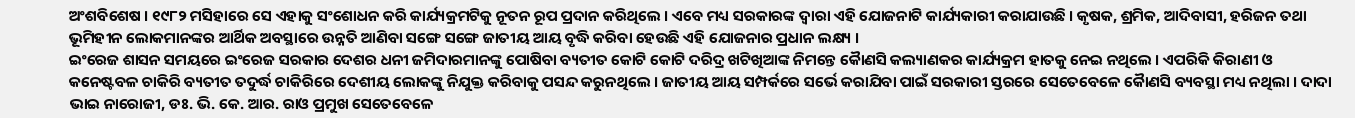ଅଂଶବିଶେଷ । ୧୯୮୨ ମସିହାରେ ସେ ଏହାକୁ ସଂଶୋଧନ କରି କାର୍ଯ୍ୟକ୍ରମଟିକୁ ନୂତନ ରୂପ ପ୍ରଦାନ କରିଥିଲେ । ଏବେ ମଧ୍ୟ ସରକାରଙ୍କ ଦ୍ୱାରା ଏହି ଯୋଜନାଟି କାର୍ଯ୍ୟକାରୀ କରାଯାଉଛି । କୃଷକ, ଶ୍ରମିକ, ଆଦିବାସୀ, ହରିଜନ ତଥା ଭୂମିହୀନ ଲୋକମାନଙ୍କର ଆର୍ଥିକ ଅବସ୍ଥାରେ ଉନ୍ନତି ଆଣିବା ସଙ୍ଗେ ସଙ୍ଗେ ଜାତୀୟ ଆୟ ବୃଦ୍ଧି କରିବା ହେଉଛି ଏହି ଯୋଜନାର ପ୍ରଧାନ ଲକ୍ଷ୍ୟ ।
ଇଂରେଜ ଶାସନ ସମୟରେ ଇଂରେଜ ସରକାର ଦେଶର ଧନୀ ଜମିଦାରମାନଙ୍କୁ ପୋଷିବା ବ୍ୟତୀତ କୋଟି କୋଟି ଦରିଦ୍ର ଖଟିଖିଆଙ୍କ ନିମନ୍ତେ କୈାଣସି କଲ୍ୟାଣକର କାର୍ଯ୍ୟକ୍ରମ ହାତକୁ ନେଇ ନଥିଲେ । ଏପରିକି କିରାଣୀ ଓ କନେଷ୍ଟବଳ ଚାକିରି ବ୍ୟତୀତ ତଦୁର୍ଦ୍ଧ ଚାକିରିରେ ଦେଶୀୟ ଲୋକଙ୍କୁ ନିଯୁକ୍ତ କରିବାକୁ ପସନ୍ଦ କରୁନଥିଲେ । ଜାତୀୟ ଆୟ ସମ୍ପର୍କରେ ସର୍ଭେ କରାଯିବା ପାଇଁ ସରକାରୀ ସ୍ତରରେ ସେତେବେଳେ କୈାଣସି ବ୍ୟବସ୍ଥା ମଧ୍ୟ ନଥିଲା । ଦାଦା ଭାଇ ନାରୋଜୀ, ଡଃ. ଭି. କେ. ଆର. ରାଓ ପ୍ରମୁଖ ସେତେବେଳେ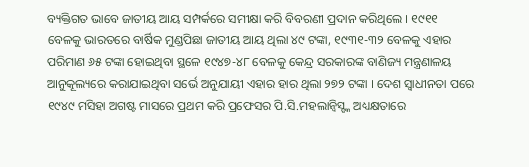ବ୍ୟକ୍ତିଗତ ଭାବେ ଜାତୀୟ ଆୟ ସମ୍ପର୍କରେ ସମୀକ୍ଷା କରି ବିବରଣୀ ପ୍ରଦାନ କରିଥିଲେ । ୧୯୧୧ ବେଳକୁ ଭାରତରେ ବାର୍ଷିକ ମୁଣ୍ଡପିଛା ଜାତୀୟ ଆୟ ଥିଲା ୪୯ ଟଙ୍କା, ୧୯୩୧-୩୨ ବେଳକୁ ଏହାର ପରିମାଣ ୬୫ ଟଙ୍କା ହୋଇଥିବା ସ୍ଥଳେ ୧୯୪୭-୪୮ ବେଳକୁ କେନ୍ଦ୍ର ସରକାରଙ୍କ ବାଣିଜ୍ୟ ମନ୍ତ୍ରଣାଳୟ ଆନୁକୂଲ୍ୟରେ କରାଯାଇଥିବା ସର୍ଭେ ଅନୁଯାୟୀ ଏହାର ହାର ଥିଲା ୨୭୨ ଟଙ୍କା । ଦେଶ ସ୍ୱାଧୀନତା ପରେ ୧୯୪୯ ମସିହା ଅଗଷ୍ଟ ମାସରେ ପ୍ରଥମ କରି ପ୍ରଫେସର ପି.ସି.ମହଲାନ୍ବିସ୍ଙ୍କ ଅଧ୍ୟକ୍ଷତାରେ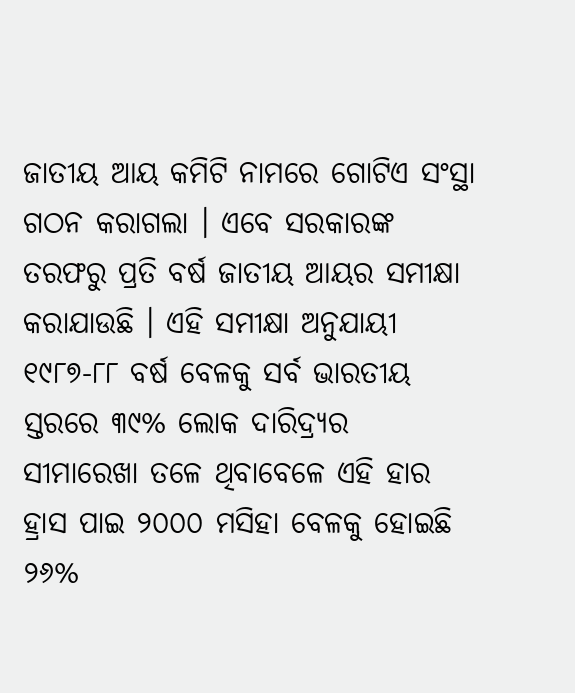ଜାତୀୟ ଆୟ କମିଟି ନାମରେ ଗୋଟିଏ ସଂସ୍ଥା ଗଠନ କରାଗଲା । ଏବେ ସରକାରଙ୍କ ତରଫରୁ ପ୍ରତି ବର୍ଷ ଜାତୀୟ ଆୟର ସମୀକ୍ଷା କରାଯାଉଛି । ଏହି ସମୀକ୍ଷା ଅନୁଯାୟୀ ୧୯୮୭-୮୮ ବର୍ଷ ବେଳକୁ ସର୍ବ ଭାରତୀୟ ସ୍ତରରେ ୩୯% ଲୋକ ଦାରିଦ୍ର‌୍ୟର ସୀମାରେଖା ତଳେ ଥିବାବେଳେ ଏହି ହାର ହ୍ରାସ ପାଇ ୨୦୦୦ ମସିହା ବେଳକୁ ହୋଇଛି ୨୬%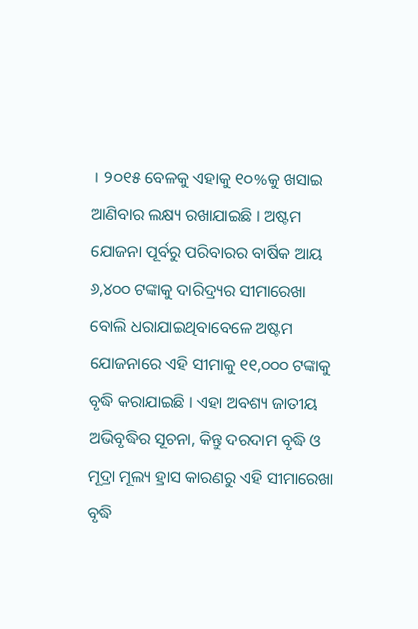। ୨୦୧୫ ବେଳକୁ ଏହାକୁ ୧୦%କୁ ଖସାଇ ଆଣିବାର ଲକ୍ଷ୍ୟ ରଖାଯାଇଛି । ଅଷ୍ଟମ ଯୋଜନା ପୂର୍ବରୁ ପରିବାରର ବାର୍ଷିକ ଆୟ ୬,୪୦୦ ଟଙ୍କାକୁ ଦାରିଦ୍ର‌୍ୟର ସୀମାରେଖା ବୋଲି ଧରାଯାଇଥିବାବେଳେ ଅଷ୍ଟମ ଯୋଜନାରେ ଏହି ସୀମାକୁ ୧୧,୦୦୦ ଟଙ୍କାକୁ ବୃଦ୍ଧି କରାଯାଇଛି । ଏହା ଅବଶ୍ୟ ଜାତୀୟ ଅଭିବୃଦ୍ଧିର ସୂଚନା, କିନ୍ତୁ ଦରଦାମ ବୃଦ୍ଧି ଓ ମୂଦ୍ରା ମୂଲ୍ୟ ହ୍ରାସ କାରଣରୁ ଏହି ସୀମାରେଖା ବୃଦ୍ଧି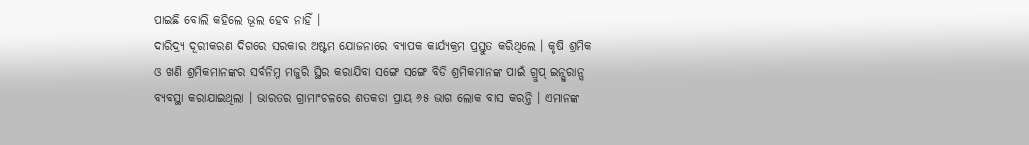ପାଇଛି ବୋଲି କହିଲେ ଭୂଲ ହେବ ନାହିଁ ।
ଦାରିଦ୍ର‌୍ୟ ଦୂରୀକରଣ ଦିଗରେ ସରକାର ଅଷ୍ଟମ ଯୋଜନାରେ ବ୍ୟାପକ କାର୍ଯ୍ୟକ୍ରମ ପ୍ରସ୍ତୁତ କରିଥିଲେ । କୃଷି ଶ୍ରମିକ ଓ ଖଣି ଶ୍ରମିକମାନଙ୍କର ସର୍ବନିମ୍ନ ମଜୁରି ସ୍ଥିର କରାଯିବା ସଙ୍ଗେ ସଙ୍ଗେ ବିଡି ଶ୍ରମିକମାନଙ୍କ ପାଇଁ ଗ୍ରୁପ୍ ଇନ୍ସୁରାନ୍ସ ବ୍ୟବସ୍ଥା କରାଯାଇଥିଲା । ଭାରତର ଗ୍ରାମାଂଚଳରେ ଶତକଡା ପ୍ରାୟ ୬୫ ଭାଗ ଲୋକ ବାସ କରନ୍ତି । ଏମାନଙ୍କ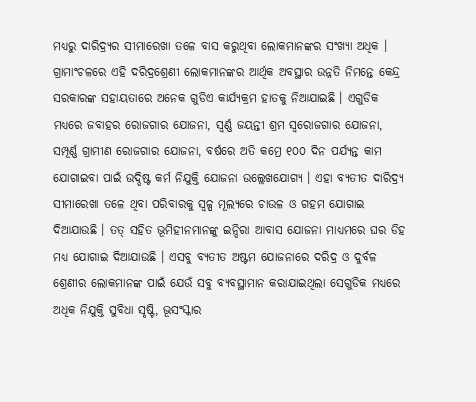ମଧ୍ୟରୁ ଦାରିଦ୍ର‌୍ୟର ସୀମାରେଖା ତଳେ ବାସ କରୁଥିବା ଲୋକମାନଙ୍କର ସଂଖ୍ୟା ଅଧିକ । ଗ୍ରାମାଂଚଳରେ ଏହି ଦରିଦ୍ରଶ୍ରେଣୀ ଲୋକମାନଙ୍କର ଆର୍ଥିକ ଅବସ୍ଥାର ଉନ୍ନତି ନିମନ୍ତେ କେନ୍ଦ୍ର ସରକାରଙ୍କ ସହାୟତାରେ ଅନେକ ଗୁଡିଏ କାର୍ଯ୍ୟକ୍ରମ ହାତକୁ ନିଆଯାଇଛି । ଏଗୁଡିକ ମଧ୍ୟରେ ଜବାହର ରୋଜଗାର ଯୋଜନା, ସ୍ୱର୍ଣ୍ଣ ଜୟନ୍ତୀ ଶ୍ରମ ସ୍ୱରୋଜଗାର ଯୋଜନା, ସମ୍ପୂର୍ଣ୍ଣ ଗ୍ରାମୀଣ ରୋଜଗାର ଯୋଜନା, ବର୍ଷରେ ଅତି କମ୍ରେ ୧୦୦ ଦିନ ପର୍ଯ୍ୟନ୍ତ କାମ ଯୋଗାଇବା ପାଇଁ ଉଦ୍ଦିଷ୍ଟ କର୍ମ ନିଯୁକ୍ତି ଯୋଜନା ଉଲ୍ଲେଖଯୋଗ୍ୟ । ଏହା ବ୍ୟତୀତ ଦାରିଦ୍ର‌୍ୟ ସୀମାରେଖା ତଳେ ଥିବା ପରିବାରକୁ ସ୍ୱଳ୍ପ ମୂଲ୍ୟରେ ଚାଉଳ ଓ ଗହମ ଯୋଗାଇ ଦିଆଯାଉଛି । ତତ୍ ସହିତ ଭୂମିହୀନମାନଙ୍କୁ ଇନ୍ଦିରା ଆବାସ ଯୋଜନା ମାଧ୍ୟମରେ ଘର ଡିହ ମଧ୍ୟ ଯୋଗାଇ ଦିଆଯାଉଛି । ଏସବୁ ବ୍ୟତୀତ ଅଷ୍ଟମ ଯୋଜନାରେ ଦରିଦ୍ର ଓ ଦୁର୍ବଳ ଶ୍ରେଣୀର ଲୋକମାନଙ୍କ ପାଇଁ ଯେଉଁ ସବୁ ବ୍ୟବସ୍ଥାମାନ କରାଯାଇଥିଲା ସେଗୁଡିକ ମଧ୍ୟରେ ଅଧିକ ନିଯୁକ୍ତି ସୁବିଧା ସୃଷ୍ଟି, ଭୂସଂସ୍କାର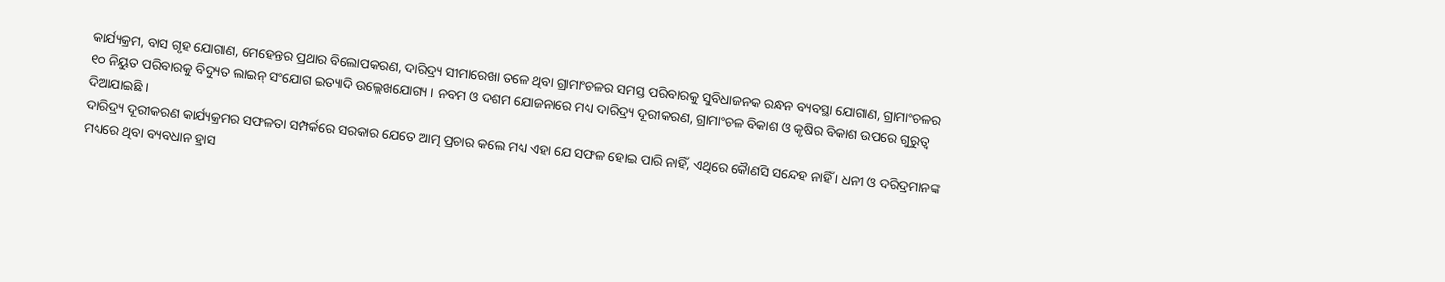କାର୍ଯ୍ୟକ୍ରମ, ବାସ ଗୃହ ଯୋଗାଣ, ମେହେନ୍ତର ପ୍ରଥାର ବିଲୋପକରଣ, ଦାରିଦ୍ର‌୍ୟ ସୀମାରେଖା ତଳେ ଥିବା ଗ୍ରାମାଂଚଳର ସମସ୍ତ ପରିବାରକୁ ସୁବିଧାଜନକ ରନ୍ଧନ ବ୍ୟବସ୍ଥା ଯୋଗାଣ, ଗ୍ରାମାଂଚଳର ୧୦ ନିୟୁତ ପରିବାରକୁ ବିଦ୍ୟୁତ ଲାଇନ୍ ସଂଯୋଗ ଇତ୍ୟାଦି ଉଲ୍ଲେଖଯୋଗ୍ୟ । ନବମ ଓ ଦଶମ ଯୋଜନାରେ ମଧ୍ୟ ଦାରିଦ୍ର‌୍ୟ ଦୂରୀକରଣ, ଗ୍ରାମାଂଚଳ ବିକାଶ ଓ କୃଷିର ବିକାଶ ଉପରେ ଗୁରୁତ୍ୱ ଦିଆଯାଇଛି ।
ଦାରିଦ୍ର‌୍ୟ ଦୂରୀକରଣ କାର୍ଯ୍ୟକ୍ରମର ସଫଳତା ସମ୍ପର୍କରେ ସରକାର ଯେତେ ଆତ୍ମ ପ୍ରଚାର କଲେ ମଧ୍ୟ ଏହା ଯେ ସଫଳ ହୋଇ ପାରି ନାହିଁ, ଏଥିରେ କୈାଣସି ସନ୍ଦେହ ନାହିଁ । ଧନୀ ଓ ଦରିଦ୍ରମାନଙ୍କ ମଧ୍ୟରେ ଥିବା ବ୍ୟବଧାନ ହ୍ରାସ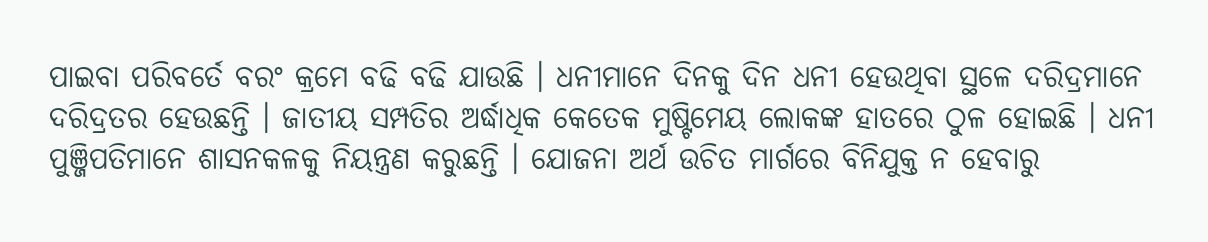ପାଇବା ପରିବର୍ତେ ବରଂ କ୍ରମେ ବଢି ବଢି ଯାଉଛି । ଧନୀମାନେ ଦିନକୁ ଦିନ ଧନୀ ହେଉଥିବା ସ୍ଥଳେ ଦରିଦ୍ରମାନେ ଦରିଦ୍ରତର ହେଉଛନ୍ତି । ଜାତୀୟ ସମ୍ପତିର ଅର୍ଦ୍ଧାଧିକ କେତେକ ମୁଷ୍ଟିମେୟ ଲୋକଙ୍କ ହାତରେ ଠୁଳ ହୋଇଛି । ଧନୀ ପୁଞ୍ଜିପତିମାନେ ଶାସନକଳକୁ ନିୟନ୍ତ୍ରଣ କରୁଛନ୍ତି । ଯୋଜନା ଅର୍ଥ ଉଚିତ ମାର୍ଗରେ ବିନିଯୁକ୍ତ ନ ହେବାରୁ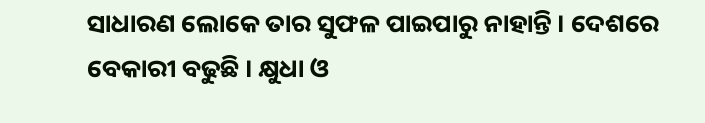ସାଧାରଣ ଲୋକେ ତାର ସୁଫଳ ପାଇପାରୁ ନାହାନ୍ତି । ଦେଶରେ ବେକାରୀ ବଢୁଛି । କ୍ଷୁଧା ଓ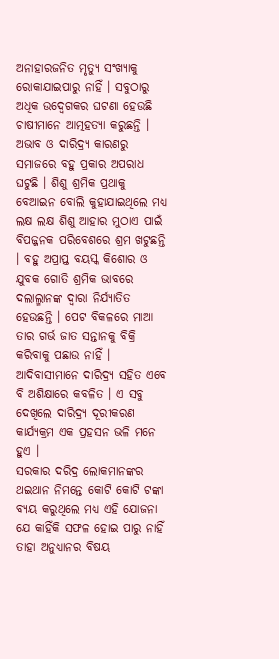ଅନାହାରଜନିତ ମୃତ୍ୟୁ ସଂଖ୍ୟାକୁ ରୋକାଯାଇପାରୁ ନାହିଁ । ସବୁଠାରୁ ଅଧିକ ଉଦ୍ବେଗକର ଘଟଣା ହେଉଛି ଚାଷୀମାନେ ଆତ୍ମହତ୍ୟା କରୁଛନ୍ତି । ଅଭାବ ଓ ଦାରିଦ୍ର‌୍ୟ କାରଣରୁ ସମାଜରେ ବହୁ ପ୍ରକାର ଅପରାଧ ଘଟୁଛି । ଶିଶୁ ଶ୍ରମିକ ପ୍ରଥାକୁ ବେଆଇନ ବୋଲି କୁହାଯାଇଥିଲେ ମଧ୍ୟ ଲକ୍ଷ ଲକ୍ଷ ଶିଶୁ ଆହାର ମୁଠାଏ ପାଇଁ ବିପଜ୍ଜନକ ପରିବେଶରେ ଶ୍ରମ ଖଟୁଛନ୍ତି । ବହୁ ଅପ୍ରାପ୍ତ ବୟସ୍କ କିଶୋର ଓ ଯୁବକ ଗୋତି ଶ୍ରମିକ ଭାବରେ ଦଲାଲ୍ମାନଙ୍କ ଦ୍ୱାରା ନିର୍ଯ୍ୟାତିତ ହେଉଛନ୍ତି । ପେଟ ବିକଳରେ ମାଆ ତାର ଗର୍ଭ ଜାତ ସନ୍ତାନକୁ ବିକ୍ରି କରିବାକୁ ପଛାଉ ନାହିଁ । ଆଦିବାସୀମାନେ ଦାରିଦ୍ର‌୍ୟ ସହିତ ଏବେ ବି ଅଶିକ୍ଷାରେ କବଳିତ । ଏ ସବୁ ଦେଖିଲେ ଦାରିଦ୍ର‌୍ୟ ଦୂରୀକରଣ କାର୍ଯ୍ୟକ୍ରମ ଏକ ପ୍ରହସନ ଭଳି ମନେ ହୁଏ ।
ସରକାର ଦରିଦ୍ର ଲୋକମାନଙ୍କର ଥଇଥାନ ନିମନ୍ତେ କୋଟି କୋଟି ଟଙ୍କା ବ୍ୟୟ କରୁଥିଲେ ମଧ୍ୟ ଏହି ଯୋଜନା ଯେ କାହିଁକି ସଫଳ ହୋଇ ପାରୁ ନାହିଁ ତାହା ଅନୁଧ୍ୟାନର ବିଷୟ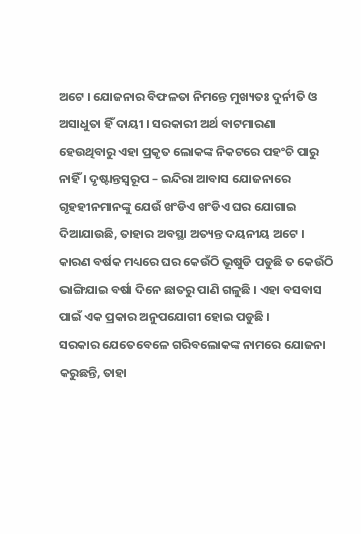ଅଟେ । ଯୋଜନାର ବିଫଳତା ନିମନ୍ତେ ମୁଖ୍ୟତଃ ଦୁର୍ନୀତି ଓ ଅସାଧୁତା ହିଁ ଦାୟୀ । ସରକାରୀ ଅର୍ଥ ବାଟମାରଣା ହେଉଥିବାରୁ ଏହା ପ୍ରକୃତ ଲୋକଙ୍କ ନିକଟରେ ପହଂଚି ପାରୁ ନାହିଁ । ଦୃଷ୍ଟାନ୍ତସ୍ୱରୂପ – ଇନ୍ଦିରା ଆବାସ ଯୋଜନାରେ ଗୃହହୀନମାନଙ୍କୁ ଯେଉଁ ଖଂଡିଏ ଖଂଡିଏ ଘର ଯୋଗାଇ ଦିଆଯାଉଛି, ତାହାର ଅବସ୍ଥା ଅତ୍ୟନ୍ତ ଦୟନୀୟ ଅଟେ । କାରଣ ବର୍ଷକ ମଧ୍ୟରେ ଘର କେଉଁଠି ଭୂଷୁଡି ପଡୁଛି ତ କେଉଁଠି ଭାଙ୍ଗିଯାଇ ବର୍ଷା ଦିନେ ଛାତରୁ ପାଣି ଗଳୁଛି । ଏହା ବସବାସ ପାଇଁ ଏକ ପ୍ରକାର ଅନୁପଯୋଗୀ ହୋଇ ପଡୁଛି ।
ସରକାର ଯେତେବେଳେ ଗରିବଲୋକଙ୍କ ନାମରେ ଯୋଜନା କରୁଛନ୍ତି, ତାହା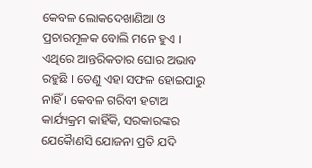କେବଳ ଲୋକଦେଖାଣିଆ ଓ ପ୍ରଚାରମୂଳକ ବୋଲି ମନେ ହୁଏ । ଏଥିରେ ଆନ୍ତରିକତାର ଘୋର ଅଭାବ ରହୁଛି । ତେଣୁ ଏହା ସଫଳ ହୋଇପାରୁ ନାହିଁ । କେବଳ ଗରିବୀ ହଟାଅ କାର୍ଯ୍ୟକ୍ରମ କାହିଁକି, ସରକାରଙ୍କର ଯେକୈାଣସି ଯୋଜନା ପ୍ରତି ଯଦି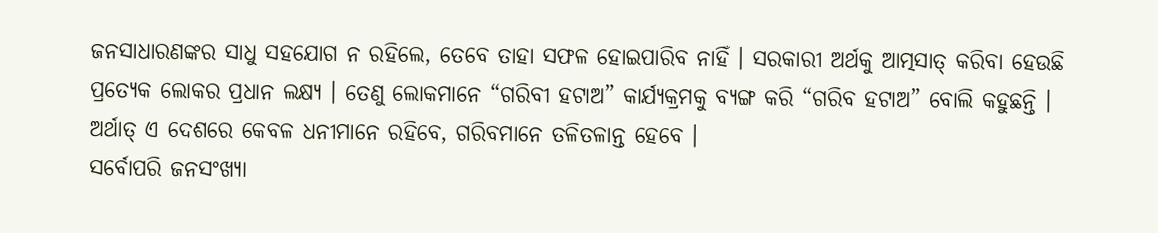ଜନସାଧାରଣଙ୍କର ସାଧୁ ସହଯୋଗ ନ ରହିଲେ, ତେବେ ତାହା ସଫଳ ହୋଇପାରିବ ନାହିଁ । ସରକାରୀ ଅର୍ଥକୁ ଆତ୍ମସାତ୍ କରିବା ହେଉଛି ପ୍ରତ୍ୟେକ ଲୋକର ପ୍ରଧାନ ଲକ୍ଷ୍ୟ । ତେଣୁ ଲୋକମାନେ “ଗରିବୀ ହଟାଅ” କାର୍ଯ୍ୟକ୍ରମକୁ ବ୍ୟଙ୍ଗ କରି “ଗରିବ ହଟାଅ” ବୋଲି କହୁଛନ୍ତି । ଅର୍ଥାତ୍ ଏ ଦେଶରେ କେବଳ ଧନୀମାନେ ରହିବେ, ଗରିବମାନେ ତଳିତଳାନ୍ତ ହେବେ ।
ସର୍ବୋପରି ଜନସଂଖ୍ୟା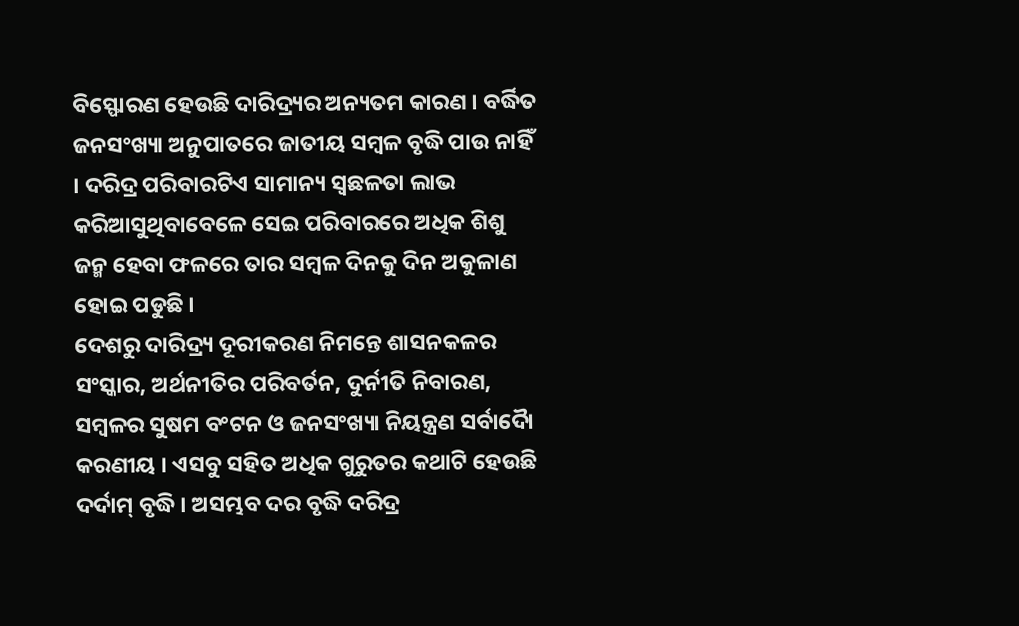ବିସ୍ଫୋରଣ ହେଉଛି ଦାରିଦ୍ର‌୍ୟର ଅନ୍ୟତମ କାରଣ । ବର୍ଦ୍ଧିତ ଜନସଂଖ୍ୟା ଅନୁପାତରେ ଜାତୀୟ ସମ୍ବଳ ବୃଦ୍ଧି ପାଉ ନାହିଁ । ଦରିଦ୍ର ପରିବାରଟିଏ ସାମାନ୍ୟ ସ୍ୱଛଳତା ଲାଭ କରିଆସୁଥିବାବେଳେ ସେଇ ପରିବାରରେ ଅଧିକ ଶିଶୁ ଜନ୍ମ ହେବା ଫଳରେ ତାର ସମ୍ବଳ ଦିନକୁ ଦିନ ଅକୁଳାଣ ହୋଇ ପଡୁଛି ।
ଦେଶରୁ ଦାରିଦ୍ର‌୍ୟ ଦୂରୀକରଣ ନିମନ୍ତେ ଶାସନକଳର ସଂସ୍କାର, ଅର୍ଥନୀତିର ପରିବର୍ତନ, ଦୁର୍ନୀତି ନିବାରଣ, ସମ୍ବଳର ସୁଷମ ବଂଟନ ଓ ଜନସଂଖ୍ୟା ନିୟନ୍ତ୍ରଣ ସର୍ବାଦୈା କରଣୀୟ । ଏସବୁ ସହିତ ଅଧିକ ଗୁରୁତର କଥାଟି ହେଉଛି ଦର୍ଦାମ୍ ବୃଦ୍ଧି । ଅସମ୍ଭବ ଦର ବୃଦ୍ଧି ଦରିଦ୍ର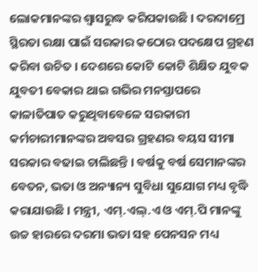ଲୋକମାନଙ୍କର ଶ୍ୱାସରୁଦ୍ଧ କରିପକାଉଛି । ଦରଦାମ୍ରେ ସ୍ଥିରତା ରକ୍ଷା ପାଇଁ ସରକାର କଠୋର ପଦକ୍ଷେପ ଗ୍ରହଣ କରିବା ଉଚିତ । ଦେଶରେ କୋଟି କୋଟି ଶିକ୍ଷିତ ଯୁବକ ଯୁବତୀ ବେକାର ଥାଇ ଗଭିର ମନସ୍ତାପରେ କାଳାତିପାତ କରୁଥିବାବେଳେ ସରକାରୀ କର୍ମଚାରୀମାନଙ୍କର ଅବସର ଗ୍ରହଣର ବୟସ ସୀମା ସରକାର ବଢାଇ ଚାଲିଛନ୍ତି । ବର୍ଷକୁ ବର୍ଷ ସେମାନଙ୍କର ବେତନ, ଭତା ଓ ଅନ୍ୟାନ୍ୟ ସୁବିଧା ସୁଯୋଗ ମଧ୍ୟ ବୃଦ୍ଧି କରାଯାଉଛି । ମନ୍ତ୍ରୀ, ଏମ୍.ଏଲ୍.ଏ ଓ ଏମ୍.ପି ମାନଙ୍କୁ ଉଚ୍ଚ ହାରରେ ଦରମା ଭତା ସହ ପେନସନ ମଧ୍ୟ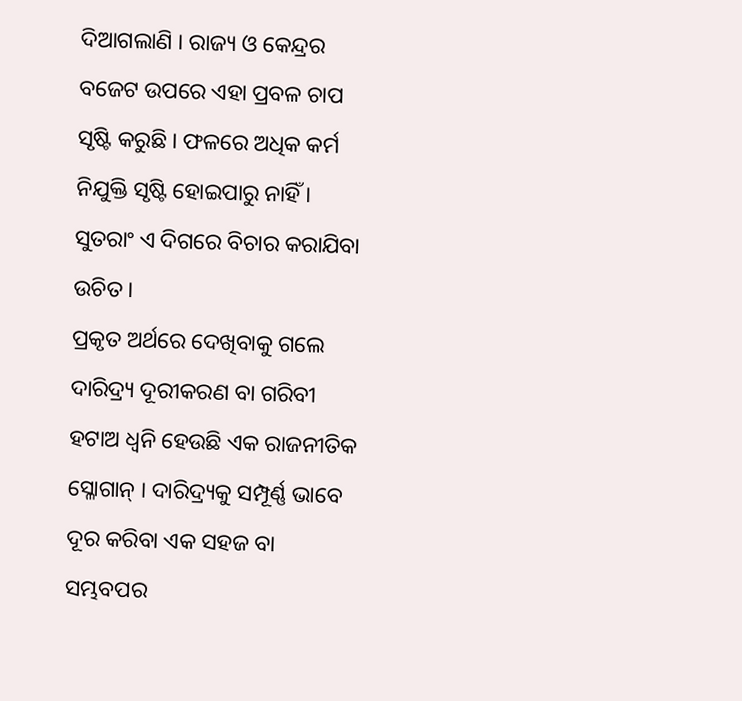ଦିଆଗଲାଣି । ରାଜ୍ୟ ଓ କେନ୍ଦ୍ରର ବଜେଟ ଉପରେ ଏହା ପ୍ରବଳ ଚାପ ସୃଷ୍ଟି କରୁଛି । ଫଳରେ ଅଧିକ କର୍ମ ନିଯୁକ୍ତି ସୃଷ୍ଟି ହୋଇପାରୁ ନାହିଁ । ସୁତରାଂ ଏ ଦିଗରେ ବିଚାର କରାଯିବା ଉଚିତ ।
ପ୍ରକୃତ ଅର୍ଥରେ ଦେଖିବାକୁ ଗଲେ ଦାରିଦ୍ର‌୍ୟ ଦୂରୀକରଣ ବା ଗରିବୀ ହଟାଅ ଧ୍ୱନି ହେଉଛି ଏକ ରାଜନୀତିକ ସ୍ଳୋଗାନ୍ । ଦାରିଦ୍ର‌୍ୟକୁ ସମ୍ପୂର୍ଣ୍ଣ ଭାବେ ଦୂର କରିବା ଏକ ସହଜ ବା ସମ୍ଭବପର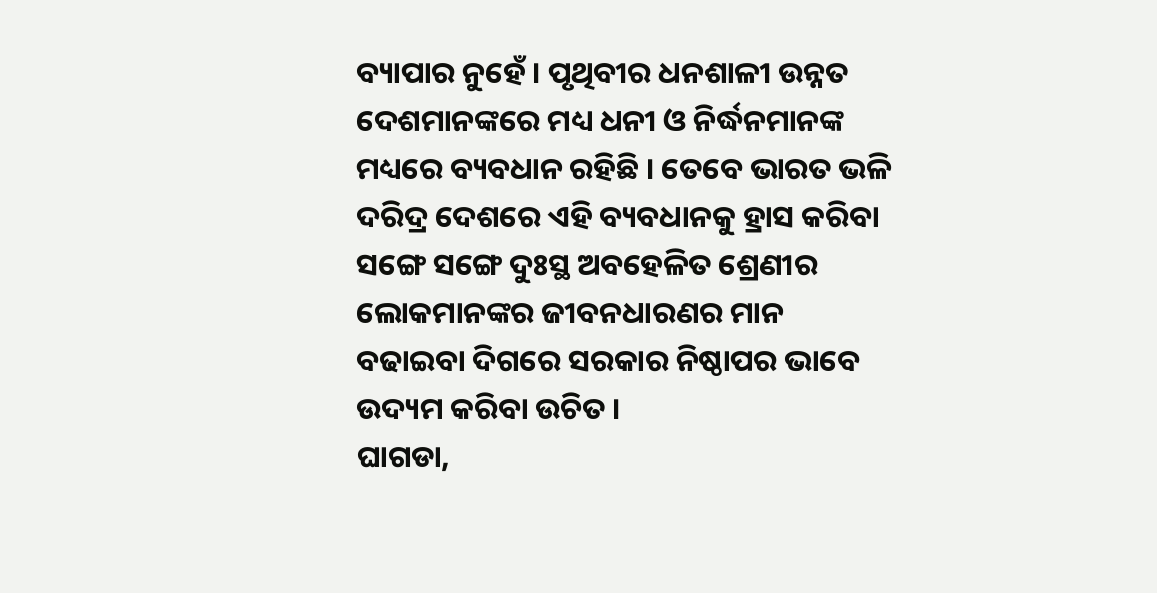ବ୍ୟାପାର ନୁହେଁ । ପୃଥିବୀର ଧନଶାଳୀ ଉନ୍ନତ ଦେଶମାନଙ୍କରେ ମଧ୍ୟ ଧନୀ ଓ ନିର୍ଦ୍ଧନମାନଙ୍କ ମଧ୍ୟରେ ବ୍ୟବଧାନ ରହିଛି । ତେବେ ଭାରତ ଭଳି ଦରିଦ୍ର ଦେଶରେ ଏହି ବ୍ୟବଧାନକୁ ହ୍ରାସ କରିବା ସଙ୍ଗେ ସଙ୍ଗେ ଦୁଃସ୍ଥ ଅବହେଳିତ ଶ୍ରେଣୀର ଲୋକମାନଙ୍କର ଜୀବନଧାରଣର ମାନ ବଢାଇବା ଦିଗରେ ସରକାର ନିଷ୍ଠାପର ଭାବେ ଉଦ୍ୟମ କରିବା ଉଚିତ ।
ଘାଗଡା,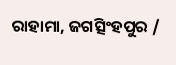ରାହାମା, ଜଗତ୍ସିଂହପୁର /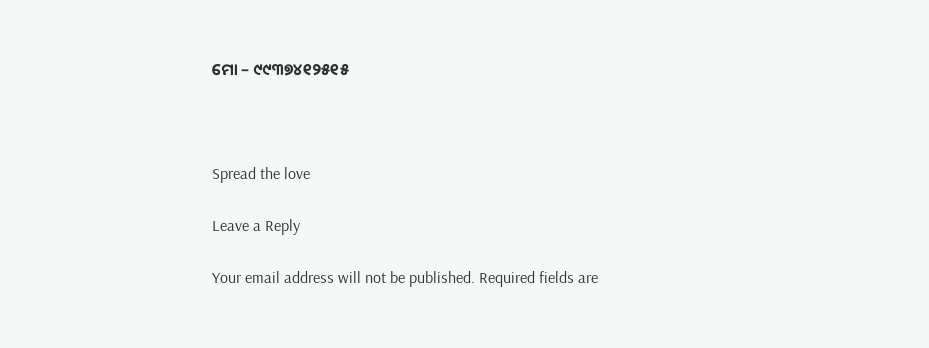ମୋ – ୯୯୩୭୪୧୨୫୧୫



Spread the love

Leave a Reply

Your email address will not be published. Required fields are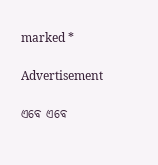marked *

Advertisement

ଏବେ ଏବେ